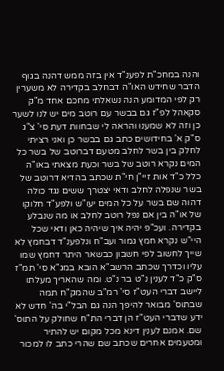והנה במחכ"ת לפענ"ד אין בזה ממש דהנה בגוף הדבר שחידש האו"ה דבחלב בקדירה לא משערין רק לפי המדומע הנה נשאלתי מחכם אחד מ"ק סקאהל לפ"ז גם בבשר עם רוטב מים יש לנו לשער כן וזה לא שמענו והראה לי שבחוות דעת סי' צ"ג ס"ק א' בחידושים כתב גם בבשר כן ואני רציתי לחלק בין בשר לחלב מטעם דברוטב של בשר כל המים נקרא רוטב של בשר וכעת מצאתי באו"ה כלל כ"ד אות זיי"ן חי"ת שכתב בהדיא דרוטב של בשר שנפלה לחלב ודאי יצטרך ששים נגד כולה דהוה שם בשר על כל המים יעו"ש ולפע"ד חלוקו של או"ה בין אם נפל רוטב לחלב או מה שנבלע בקדירה. ועכ"פ יהיה איך שיהיה כאן ודאי שכל היי"ש נקרא חמץ גמור ועב"ח ונלפענ"ד דבחמץ לא שייך לחשוב לפי חשבון כבשאר היתר דחמץ שמו עליו וכדרך שכתב הרשב"א הובא במג"א סי' תמ"ז ס"ק כ"ד לענין נ"ט בר נ"ט. ומה שהאריך מעלתו ליישב דברי העט"ז סי' רמ"ב שהמק"ח תמה שבתוס' מבואר להיפך הנה גם הבל"י בה' חדש לא ידע שדברי העט"ז הן דברי הת"ח שחולק על התוס' שם. אמנם לענין דינא מכל מקום יש להתיר ומטעמים אחרים שכתב שם שהרי כתב לו למכור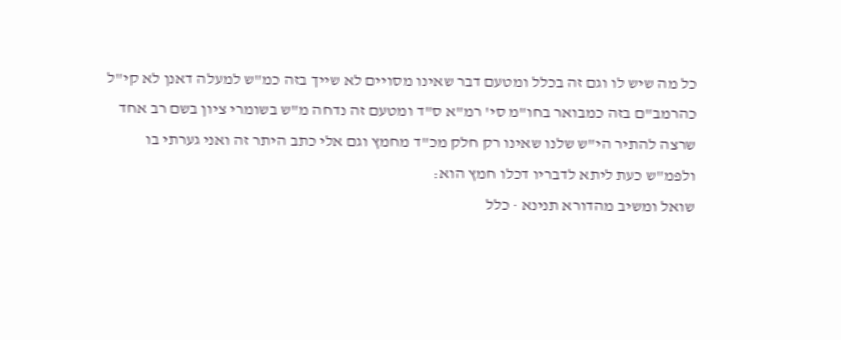כל מה שיש לו וגם זה בכלל ומטעם דבר שאינו מסויים לא שייך בזה כמ"ש למעלה דאנן לא קי"ל כהרמב"ם בזה כמבואר בחו"מ סי' רמ"א ס"ד ומטעם זה נדחה מ"ש בשומרי ציון בשם רב אחד שרצה להתיר הי"ש שלנו שאינו רק חלק מכ"ד מחמץ וגם אלי כתב היתר זה ואני גערתי בו ולפמ"ש כעת ליתא לדבריו דכלו חמץ הוא:
שואל ומשיב מהדורא תנינא · כלל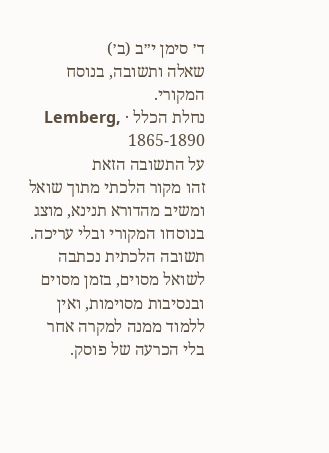ד׳ סימן י״ב (ב׳)
שאלה ותשובה, בנוסח המקורי.
נחלת הכלל · Lemberg, 1865-1890
על התשובה הזאת
זהו מקור הלכתי מתוך שואל ומשיב מהדורא תנינא, מוצג בנוסחו המקורי ובלי עריכה. תשובה הלכתית נכתבה לשואל מסוים, בזמן מסוים ובנסיבות מסוימות, ואין ללמוד ממנה למקרה אחר בלי הכרעה של פוסק.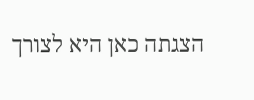הצגתה כאן היא לצורך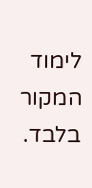לימוד המקור בלבד.